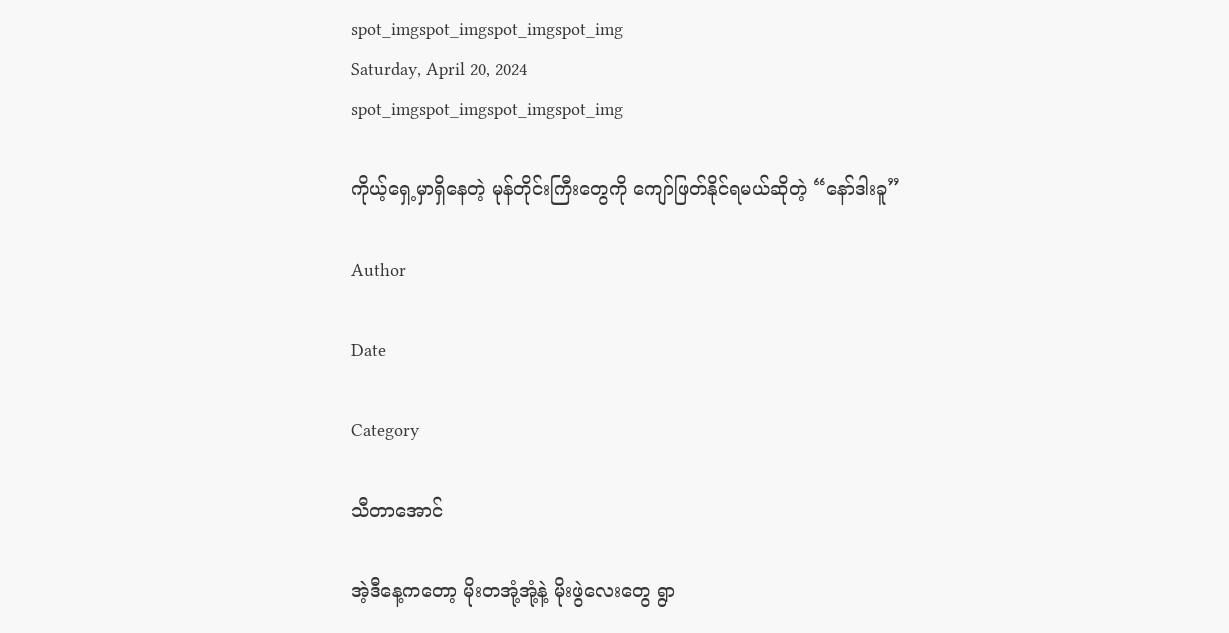spot_imgspot_imgspot_imgspot_img
Saturday, April 20, 2024
spot_imgspot_imgspot_imgspot_img

ကိုယ့်ရှေ့မှာရှိနေတဲ့ မုန်တိုင်းကြီးတွေကို ကျော်ဖြတ်နိုင်ရမယ်ဆိုတဲ့ “နော်ဒါးခူ”

Author

Date

Category

သီတာအောင်

အဲ့ဒီနေ့ကတော့ မိုးတအုံ့အုံ့နဲ့ မိုးဖွဲလေးတွေ ရွာ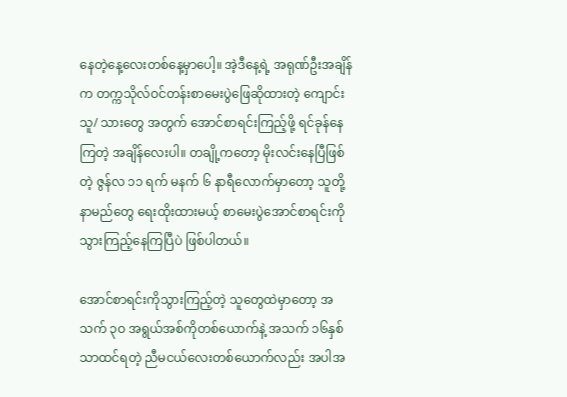နေတဲ့နေ့လေးတစ်နေ့မှာပေါ့။ အဲ့ဒီနေ့ရဲ့ အရုဏ်ဦးအချိန်က တက္ကသိုလ်ဝင်တန်းစာမေးပွဲဖြေဆိုထားတဲ့ ကျောင်းသူ/ သားတွေ အတွက် အောင်စာရင်းကြည့်ဖို့ ရင်ခုန်နေကြတဲ့ အချိန်လေးပါ။ တချို့ကတော့ မိုးလင်းနေပြီဖြစ်တဲ့ ဇွန်လ ၁၁ ရက် မနက် ၆ နာရီလောက်မှာတော့ သူတို့နာမည်တွေ ရေးထိုးထားမယ့် စာမေးပွဲအောင်စာရင်းကို သွားကြည့်နေကြပြီပဲ ဖြစ်ပါတယ်။

အောင်စာရင်းကိုသွားကြည့်တဲ့ သူတွေထဲမှာတော့ အသက် ၃ဝ အရွယ်အစ်ကိုတစ်ယောက်နဲ့ အသက် ၁၆နှစ်သာထင်ရတဲ့ ညီမငယ်လေးတစ်ယောက်လည်း အပါအ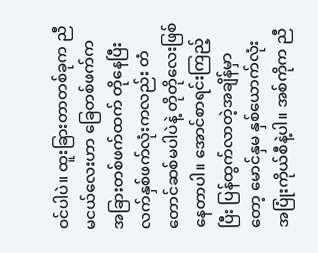ဝင်ပါပဲ။ ထူးခြားတာတစ်ခုက ညီမငယ်လေးဟာ ခြေတစ်ဖက်က အခြားတစ်ဖက်ထက် တိုနေပြီး လက်နှစ်ဖက်လုံးကလည်း တံတောင်ဆစ်မပါပဲနဲ့ တိုတိုလေးဖြစ်နေတာပါ။ အောင်စာရင်းကြည့်ပြီး ပြန်ထွက်လာတဲ့အချိန်မှာတော့ မောင်နှမ နှစ်ယောက်လုံး အပြုံးကိုယ်စီနဲ့ပါ။ အစ်ကိုက ညီ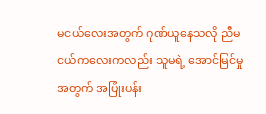မငယ်လေးအတွက် ဂုဏ်ယူနေသလို ညီမငယ်ကလေးကလည်း သူမရဲ့ အောင်မြင်မှုအတွက် အပြုံးပန်း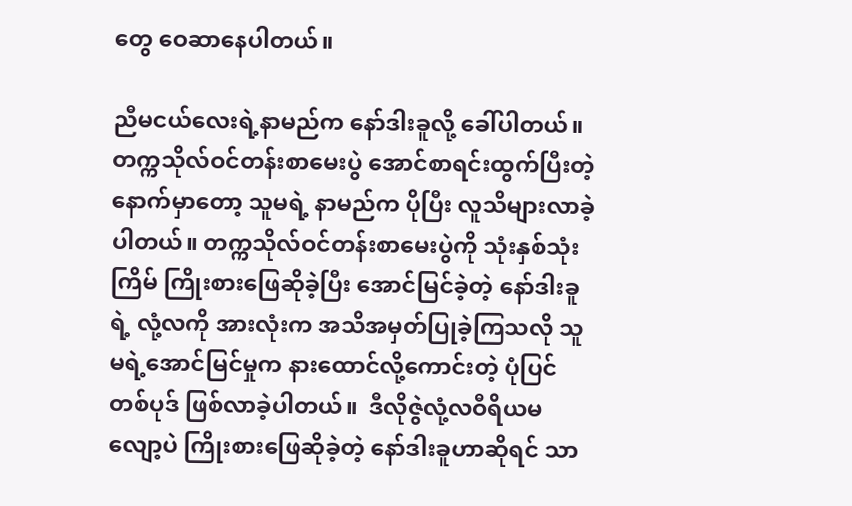တွေ ဝေဆာနေပါတယ်။

ညီမငယ်လေးရဲ့နာမည်က နော်ဒါးခူလို့ ခေါ်ပါတယ်။ တက္ကသိုလ်ဝင်တန်းစာမေးပွဲ အောင်စာရင်းထွက်ပြီးတဲ့နောက်မှာတော့ သူမရဲ့ နာမည်က ပိုပြီး လူသိများလာခဲ့ပါတယ်။ တက္ကသိုလ်ဝင်တန်းစာမေးပွဲကို သုံးနှစ်သုံးကြိမ် ကြိုးစားဖြေဆိုခဲ့ပြီး အောင်မြင်ခဲ့တဲ့ နော်ဒါးခူရဲ့ လုံ့လကို အားလုံးက အသိအမှတ်ပြုခဲ့ကြသလို သူမရဲ့အောင်မြင်မှုက နားထောင်လို့ကောင်းတဲ့ ပုံပြင်တစ်ပုဒ် ဖြစ်လာခဲ့ပါတယ်။  ဒီလိုဇွဲလုံ့လဝီရိယမလျော့ပဲ ကြိုးစားဖြေဆိုခဲ့တဲ့ နော်ဒါးခူဟာဆိုရင် သာ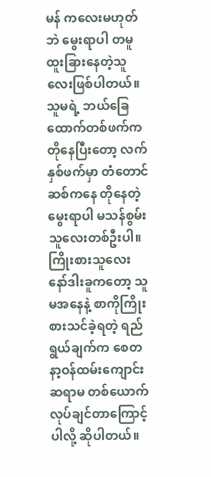မန် ကလေးမဟုတ်ဘဲ မွေးရာပါ တမူထူးခြားနေတဲ့သူလေးဖြစ်ပါတယ်။  သူမရဲ့ ဘယ်ခြေထောက်တစ်ဖက်က တိုနေပြီးတော့ လက်နှစ်ဖက်မှာ တံတောင်ဆစ်ကနေ တိုနေတဲ့ မွေးရာပါ မသန်စွမ်းသူလေးတစ်ဦးပါ။ ကြိုးစားသူလေး နော်ဒါးခူကတော့ သူမအနေနဲ့ စာကိုကြိုးစားသင်ခဲ့ရတဲ့ ရည်ရွယ်ချက်က စေတနာ့ဝန်ထမ်းကျောင်းဆရာမ တစ်ယောက်လုပ်ချင်တာကြောင့်ပါလို့ ဆိုပါတယ်။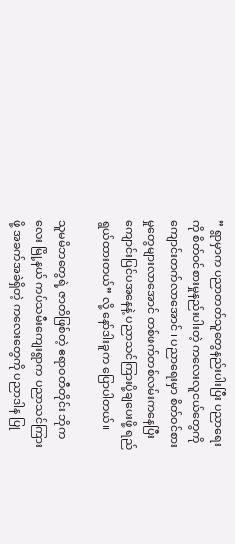” ရွာမှာက ပညာတတ်သူတွေနည်းပါးပြီး ပညာရေးကို စိတ်ဝင်စားမှုနည်းပါးတဲ့ ကလေးလူငယ်တွေကို ကျောင်းတက်လာအောင် ၊ ပညာရေးမှာ စိတ်ဝင်စားမှုတွေများလာအောင် တစ်ဖက်တစ်လမ်းကနေပြီး ကျောင်းပြင်ပအနေနဲ့ ပညာသင်ကြားပို့ချပေးဖို့ ရည်ရွယ်ထားတယ်” လို့ နော်ဒါးခူက ပြောပါတယ်။

သူမမိဘတွေရဲ့ ဇာတိဖြစ်တဲ့ ဧရာဝတီတိုင်း ဘိုကလေး မြို့နယ် ကပ်သမီးကျေးရွာက ပညာသင်ကြားဖို့ အခက်အခဲရှိတဲ့ ကလေးတွေကို ပညာဒါန ပြု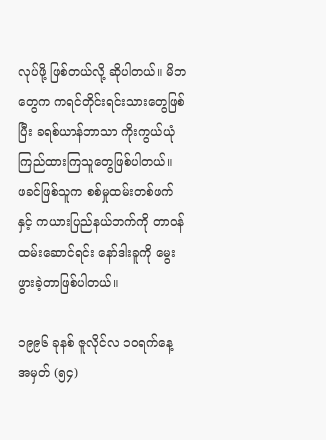လုပ်ဖို့ ဖြစ်တယ်လို့ ဆိုပါတယ်။ မိဘတွေက ကရင်တိုင်းရင်းသားတွေဖြစ်ပြီး ခရစ်ယာန်ဘာသာ ကိုးကွယ်ယုံကြည်ထားကြသူတွေဖြစ်ပါတယ်။  ဖခင်ဖြစ်သူက စစ်မှုထမ်းတစ်ဖက်နှင့် ကယားပြည်နယ်ဘက်ကို တာဝန်ထမ်းဆောင်ရင်း နော်ဒါးခူကို မွေးဖွားခဲ့တာဖြစ်ပါတယ်။

၁၉၉၆ ခုနစ် ဇူလိုင်လ ၁ဝရက်နေ့ အမှတ် (၅၄)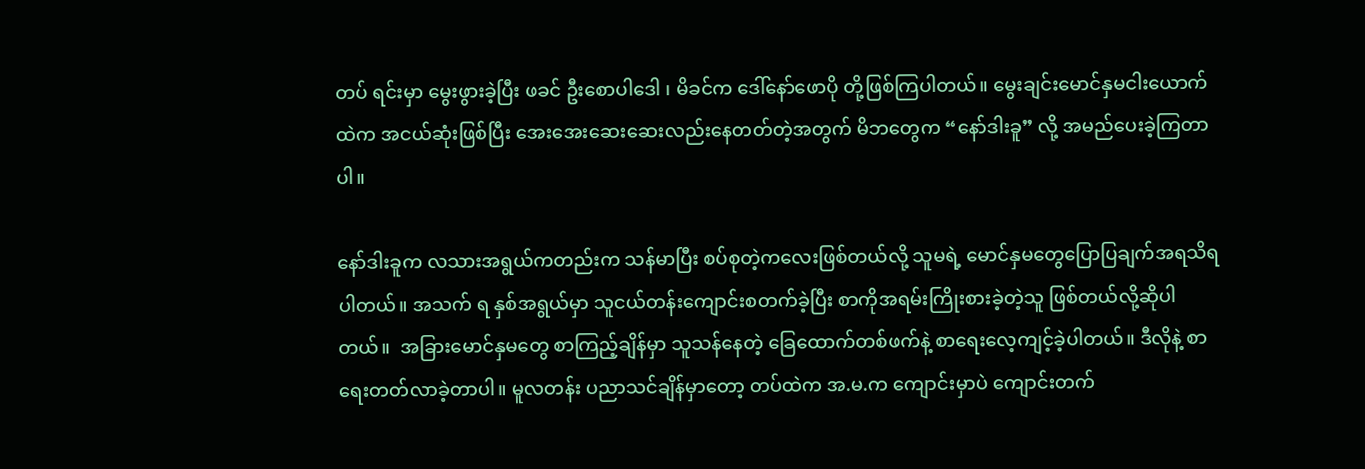တပ် ရင်းမှာ မွေးဖွားခဲ့ပြီး ဖခင် ဦးစောပါဒေါ ၊ မိခင်က ဒေါ်နော်ဖောပို တို့ဖြစ်ကြပါတယ်။ မွေးချင်းမောင်နှမငါးယောက်ထဲက အငယ်ဆုံးဖြစ်ပြီး အေးအေးဆေးဆေးလည်းနေတတ်တဲ့အတွက် မိဘတွေက “နော်ဒါးခူ” လို့ အမည်ပေးခဲ့ကြတာပါ။

နော်ဒါးခူက လသားအရွယ်ကတည်းက သန်မာပြီး စပ်စုတဲ့ကလေးဖြစ်တယ်လို့ သူမရဲ့ မောင်နှမတွေပြောပြချက်အရသိရပါတယ်။ အသက် ရ နှစ်အရွယ်မှာ သူငယ်တန်းကျောင်းစတက်ခဲ့ပြီး စာကိုအရမ်းကြိုးစားခဲ့တဲ့သူ ဖြစ်တယ်လို့ဆိုပါတယ်။  အခြားမောင်နှမတွေ စာကြည့်ချိန်မှာ သူသန်နေတဲ့ ခြေထောက်တစ်ဖက်နဲ့ စာရေးလေ့ကျင့်ခဲ့ပါတယ်။ ဒီလိုနဲ့ စာရေးတတ်လာခဲ့တာပါ။ မူလတန်း ပညာသင်ချိန်မှာတော့ တပ်ထဲက အ.မ.က ကျောင်းမှာပဲ ကျောင်းတက်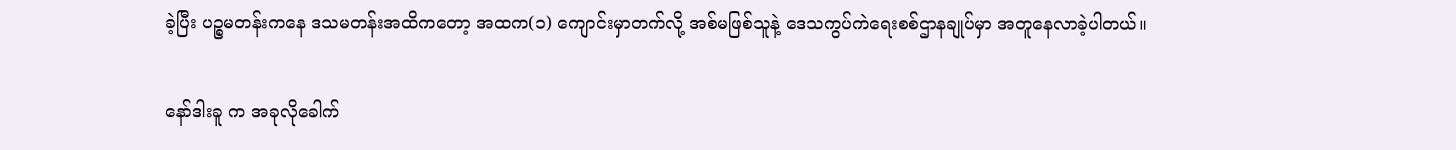ခဲ့ပြီး ပဉ္စမတန်းကနေ ဒသမတန်းအထိကတော့ အထက(၁) ကျောင်းမှာတက်လို့ အစ်မဖြစ်သူနဲ့ ဒေသကွပ်ကဲရေးစစ်ဌာနချုပ်မှာ အတူနေလာခဲ့ပါတယ်။

နော်ဒါးခူ က အခုလိုခေါက်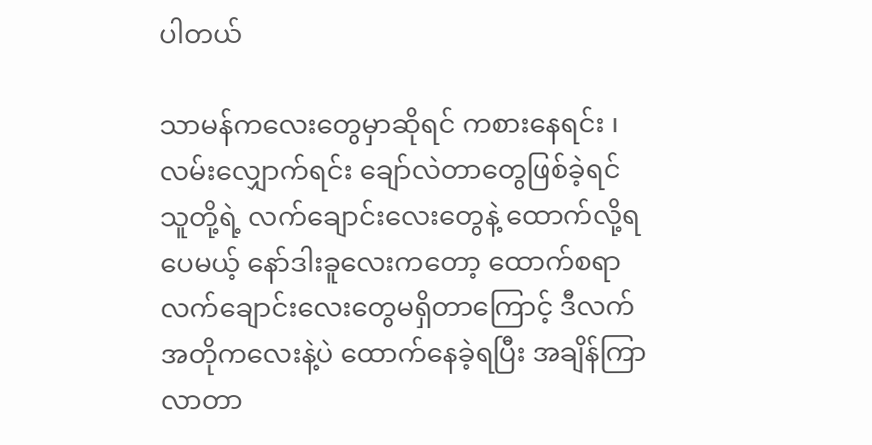ပါတယ်

သာမန်ကလေးတွေမှာဆိုရင် ကစားနေရင်း ၊ လမ်းလျှောက်ရင်း ချော်လဲတာတွေဖြစ်ခဲ့ရင် သူတို့ရဲ့ လက်ချောင်းလေးတွေနဲ့ ထောက်လို့ရပေမယ့် နော်ဒါးခူလေးကတော့ ထောက်စရာ လက်ချောင်းလေးတွေမရှိတာကြောင့် ဒီလက်အတိုကလေးနဲ့ပဲ ထောက်နေခဲ့ရပြီး အချိန်ကြာလာတာ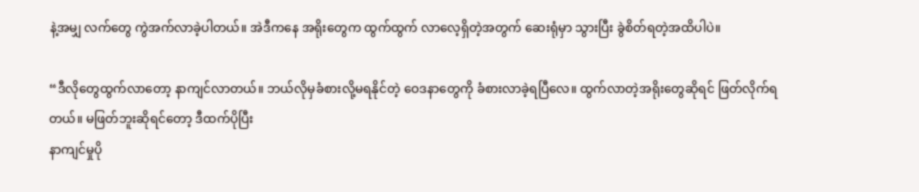နဲ့အမျှ လက်တွေ ကွဲအက်လာခဲ့ပါတယ်။ အဲဒီကနေ အရိုးတွေက ထွက်ထွက် လာလေ့ရှိတဲ့အတွက် ဆေးရုံမှာ သွားပြီး ခွဲစိတ်ရတဲ့အထိပါပဲ။

“ဒီလိုတွေထွက်လာတော့ နာကျင်လာတယ်။ ဘယ်လိုမှခံစားလို့မရနိုင်တဲ့ ဝေဒနာတွေကို ခံစားလာခဲ့ရပြီလေ။ ထွက်လာတဲ့အရိုးတွေဆိုရင် ဖြတ်လိုက်ရတယ်။ မဖြတ်ဘူးဆိုရင်တော့ ဒီထက်ပိုပြီး
နာကျင်မှုပို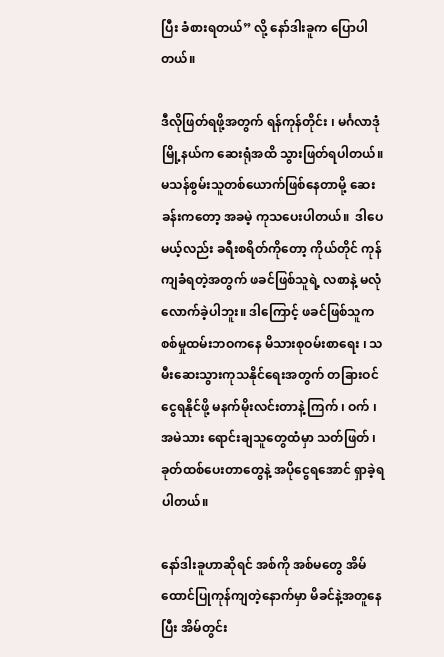ပြီး ခံစားရတယ်” လို့ နော်ဒါးခူက ပြောပါတယ်။

ဒီလိုဖြတ်ရဖို့အတွက် ရန်ကုန်တိုင်း ၊ မင်္ဂလာဒုံ မြို့နယ်က ဆေးရုံအထိ သွားဖြတ်ရပါတယ်။ မသန်စွမ်းသူတစ်ယောက်ဖြစ်နေတာမို့ ဆေးခန်းကတော့ အခမဲ့ ကုသပေးပါတယ်။  ဒါပေမယ့်လည်း ခရီးစရိတ်ကိုတော့ ကိုယ်တိုင် ကုန်ကျခံရတဲ့အတွက် ဖခင်ဖြစ်သူရဲ့ လစာနဲ့ မလုံလောက်ခဲ့ပါဘူး။ ဒါကြောင့် ဖခင်ဖြစ်သူက စစ်မှုထမ်းဘဝကနေ မိသားစုဝမ်းစာရေး ၊ သမီးဆေးသွားကုသနိုင်ရေးအတွက် တခြားဝင်ငွေရနိုင်ဖို့ မနက်မိုးလင်းတာနဲ့ ကြက် ၊ ဝက် ၊ အမဲသား ရောင်းချသူတွေထံမှာ သတ်ဖြတ် ၊ ခုတ်ထစ်ပေးတာတွေနဲ့ အပိုငွေရအောင် ရှာခဲ့ရပါတယ်။

နော်ဒါးခူဟာဆိုရင် အစ်ကို အစ်မတွေ အိမ်ထောင်ပြုကုန်ကျတဲ့နောက်မှာ မိခင်နဲ့အတူနေပြီး အိမ်တွင်း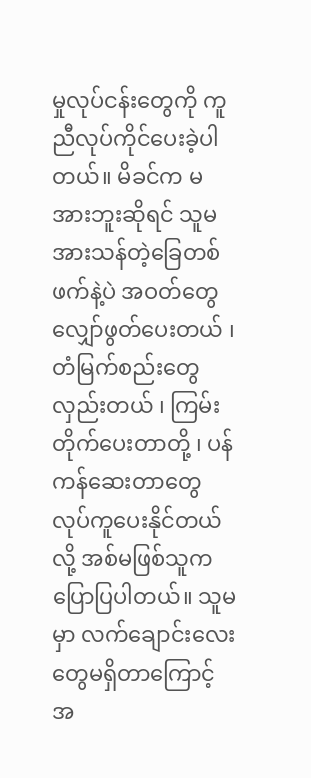မှုလုပ်ငန်းတွေကို ကူညီလုပ်ကိုင်ပေးခဲ့ပါတယ်။ မိခင်က မအားဘူးဆိုရင် သူမအားသန်တဲ့ခြေတစ်ဖက်နဲ့ပဲ အဝတ်တွေလျှော်ဖွတ်ပေးတယ် ၊ တံမြက်စည်းတွေလှည်းတယ် ၊ ကြမ်းတိုက်ပေးတာတို့ ၊ ပန်ကန်ဆေးတာတွေ လုပ်ကူပေးနိုင်တယ် လို့ အစ်မဖြစ်သူက ပြောပြပါတယ်။ သူမမှာ လက်ချောင်းလေးတွေမရှိတာကြောင့် အ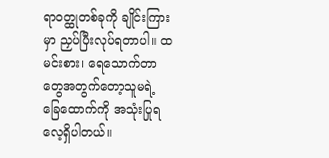ရာဝတ္ထုတစ်ခုကို ချိုင်းကြားမှာ ညှပ်ပြီးလုပ်ရတာပါ။ ထမင်းစား၊ ရေသောက်တာတွေအတွက်တော့သူမရဲ့ ခြေထောက်ကို အသုံးပြုရလေ့ရှိပါတယ်။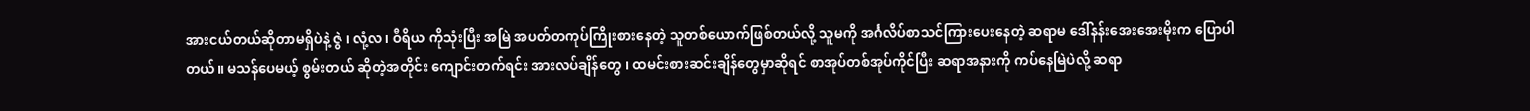အားငယ်တယ်ဆိုတာမရှိပဲနဲ့ ဇွဲ ၊ လုံ့လ ၊ ဝီရိယ ကိုသုံးပြီး အမြဲ အပတ်တကုပ်ကြိုးစားနေတဲ့ သူတစ်ယောက်ဖြစ်တယ်လို့ သူမကို အင်္ဂလိပ်စာသင်ကြားပေးနေတဲ့ ဆရာမ ဒေါ်နန်းအေးအေးမိုးက ပြောပါတယ်။ မသန်ပေမယ့် စွမ်းတယ် ဆိုတဲ့အတိုင်း ကျောင်းတက်ရင်း အားလပ်ချိန်တွေ ၊ ထမင်းစားဆင်းချိန်တွေမှာဆိုရင် စာအုပ်တစ်အုပ်ကိုင်ပြီး ဆရာအနားကို ကပ်နေမြဲပဲလို့ ဆရာ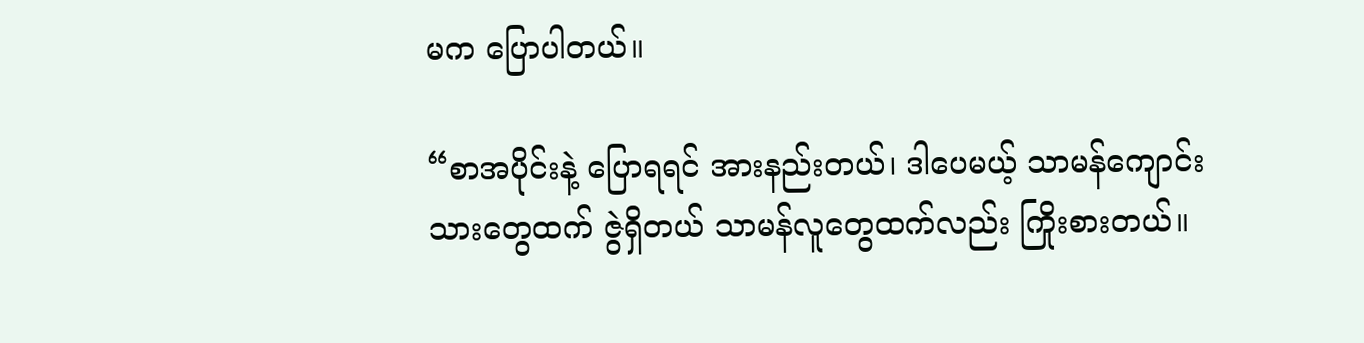မက ပြောပါတယ်။

“စာအပိုင်းနဲ့ ပြောရရင် အားနည်းတယ်၊ ဒါပေမယ့် သာမန်ကျောင်းသားတွေထက် ဇွဲရှိတယ် သာမန်လူတွေထက်လည်း ကြိုးစားတယ်။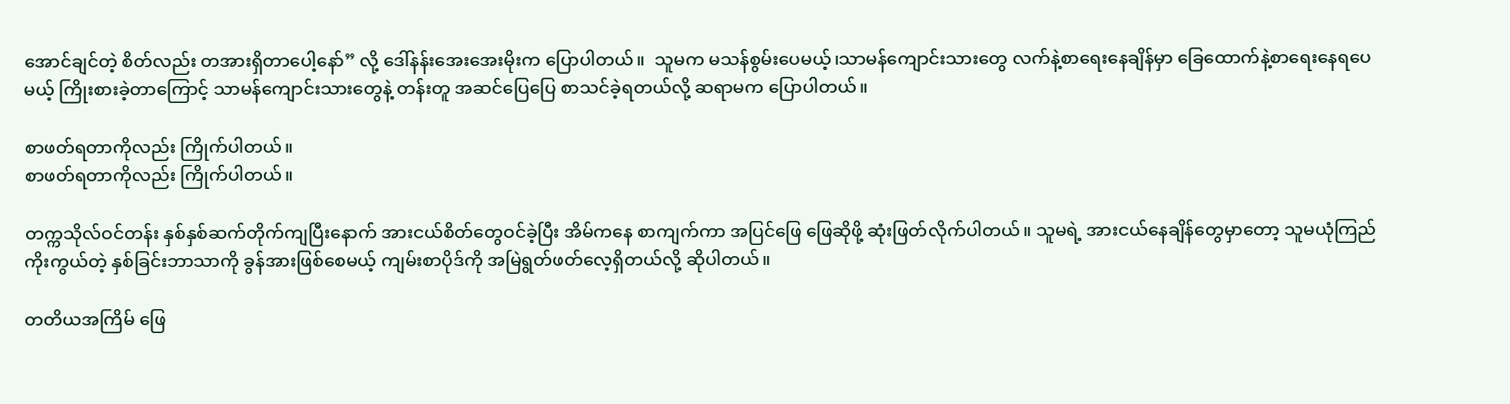အောင်ချင်တဲ့ စိတ်လည်း တအားရှိတာပေါ့နော်” လို့ ဒေါ်နန်းအေးအေးမိုးက ပြောပါတယ်။  သူမက မသန်စွမ်းပေမယ့်၊သာမန်ကျောင်းသားတွေ လက်နဲ့စာရေးနေချိန်မှာ ခြေထောက်နဲ့စာရေးနေရပေမယ့် ကြိုးစားခဲ့တာကြောင့် သာမန်ကျောင်းသားတွေနဲ့ တန်းတူ အဆင်ပြေပြေ စာသင်ခဲ့ရတယ်လို့ ဆရာမက ပြောပါတယ်။

စာဖတ်ရတာကိုလည်း ကြိုက်ပါတယ်။
စာဖတ်ရတာကိုလည်း ကြိုက်ပါတယ်။

တက္ကသိုလ်ဝင်တန်း နှစ်နှစ်ဆက်တိုက်ကျပြီးနောက် အားငယ်စိတ်တွေဝင်ခဲ့ပြီး အိမ်ကနေ စာကျက်ကာ အပြင်ဖြေ ဖြေဆိုဖို့ ဆုံးဖြတ်လိုက်ပါတယ်။ သူမရဲ့ အားငယ်နေချိန်တွေမှာတော့ သူမယုံကြည်ကိုးကွယ်တဲ့ နှစ်ခြင်းဘာသာကို ခွန်အားဖြစ်စေမယ့် ကျမ်းစာပိုဒ်ကို အမြဲရွတ်ဖတ်လေ့ရှိတယ်လို့ ဆိုပါတယ်။

တတိယအကြိမ် ဖြေ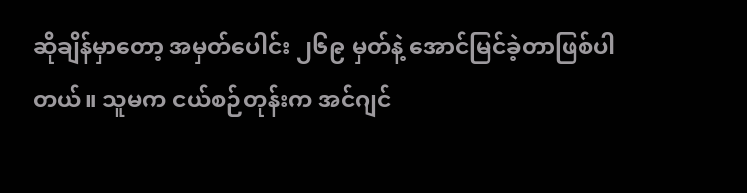ဆိုချိန်မှာတော့ အမှတ်ပေါင်း ၂၆၉ မှတ်နဲ့ အောင်မြင်ခဲ့တာဖြစ်ပါတယ်။ သူမက ငယ်စဉ်တုန်းက အင်ဂျင်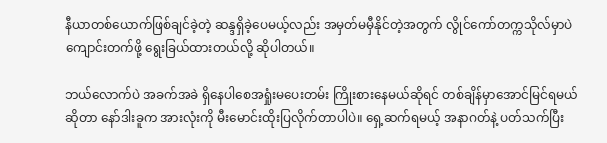နီယာတစ်ယောက်ဖြစ်ချင်ခဲ့တဲ့ ဆန္ဒရှိခဲ့ပေမယ့်လည်း အမှတ်မမှီနိုင်တဲ့အတွက် လွိုင်ကော်တက္ကသိုလ်မှာပဲ ကျောင်းတက်ဖို့ ရွေးခြယ်ထားတယ်လို့ ဆိုပါတယ်။

ဘယ်လောက်ပဲ အခက်အခဲ ရှိနေပါစေအရှုံးမပေးတမ်း ကြိုးစားနေမယ်ဆိုရင် တစ်ချိန်မှာအောင်မြင်ရမယ်ဆိုတာ နော်ဒါးခူက အားလုံးကို မီးမောင်းထိုးပြလိုက်တာပါပဲ။ ရှေ့ဆက်ရမယ့် အနာဂတ်နဲ့ ပတ်သက်ပြီး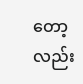တော့လည်း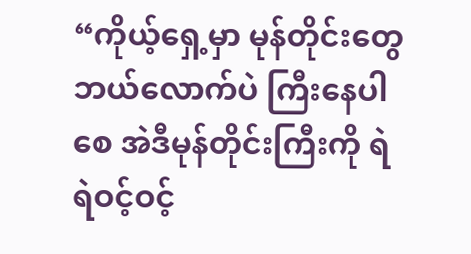“ကိုယ့်ရှေ့မှာ မုန်တိုင်းတွေဘယ်လောက်ပဲ ကြီးနေပါစေ အဲဒီမုန်တိုင်းကြီးကို ရဲရဲဝင့်ဝင့်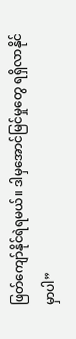ဖြတ်ကျော်နိုင်ရဲရမယ်။ ဒါမှအောင်မြင်မှုတွေ ရရှိလာနိုင်မှာပါ”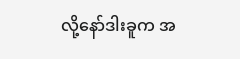လို့နော်ဒါးခူက အ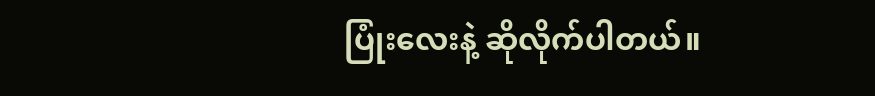ပြုံးလေးနဲ့ ဆိုလိုက်ပါတယ်။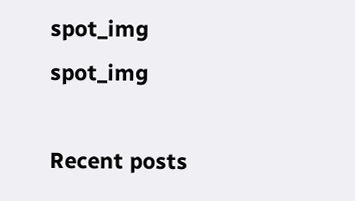spot_img
spot_img

Recent posts